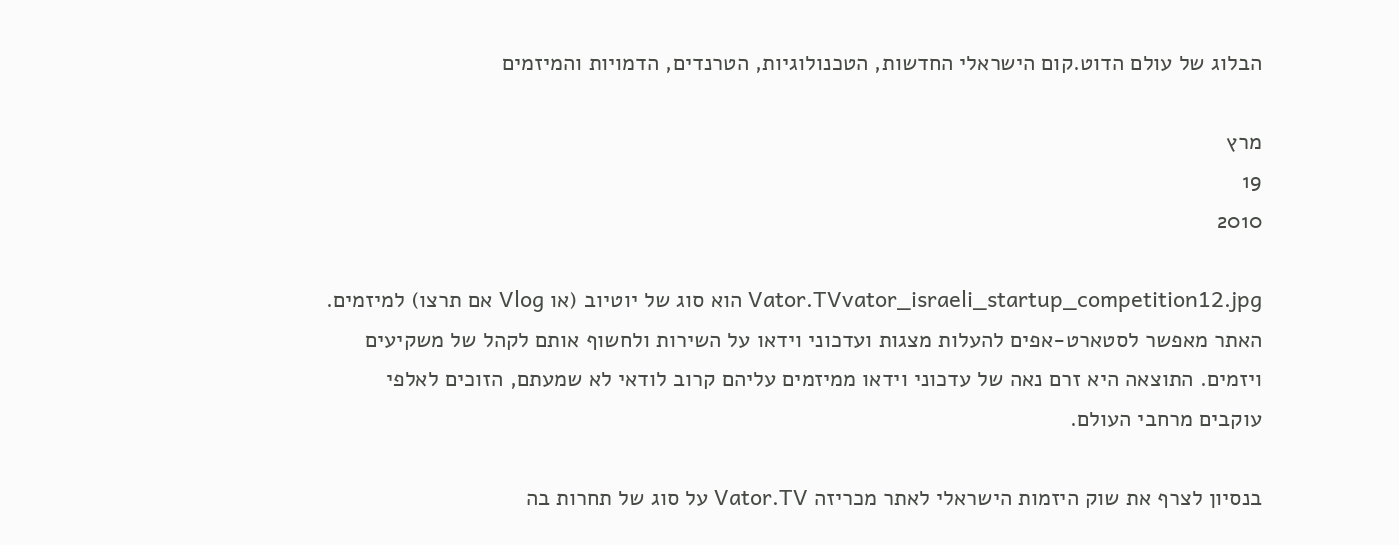הבלוג של עולם הדוט.קום הישראלי החדשות, הטכנולוגיות, הטרנדים, הדמויות והמיזמים

מרץ
19
2010

Vator.TVvator_israeli_startup_competition12.jpg הוא סוג של יוטיוב (או Vlog אם תרצו) למיזמים. האתר מאפשר לסטארט-אפים להעלות מצגות ועדכוני וידאו על השירות ולחשוף אותם לקהל של משקיעים ויזמים. התוצאה היא זרם נאה של עדכוני וידאו ממיזמים עליהם קרוב לודאי לא שמעתם, הזוכים לאלפי עוקבים מרחבי העולם.

בנסיון לצרף את שוק היזמות הישראלי לאתר מכריזה Vator.TV על סוג של תחרות בה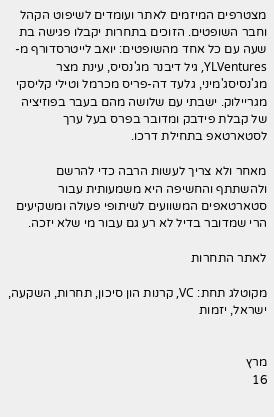מצטרפים המיזמים לאתר ועומדים לשיפוט הקהל וחבר השופטים. הזוכים בתחרות יקבלו פגישה בת שעה עם כל אחד מהשופטים: יואב לייטרסדורף מ- YLVentures, גיל דיבנר מג'נסיס, עינת מצר מג'נסיסג'מיני, גלעד דה-פריס מכרמל וטילי קליסקי מגריילוק. ישבתי עם שלושה מהם בעבר בפוזיציה של קבלת פידבק ומדובר בפרס בעל ערך לסטארטאפ בתחילת דרכו.

מאחר ולא צריך לעשות הרבה כדי להרשם ולהשתתף והחשיפה היא משמעותית עבור סטארטאפים המשוועים לשיתופי פעולה ומשקיעים הרי שמדובר בדיל לא רע גם עבור מי שלא יזכה.

לאתר התחרות

מקוטלג תחת: VC, קרנות הון סיכון, תחרות, השקעה, ישראל, יזמות


מרץ
16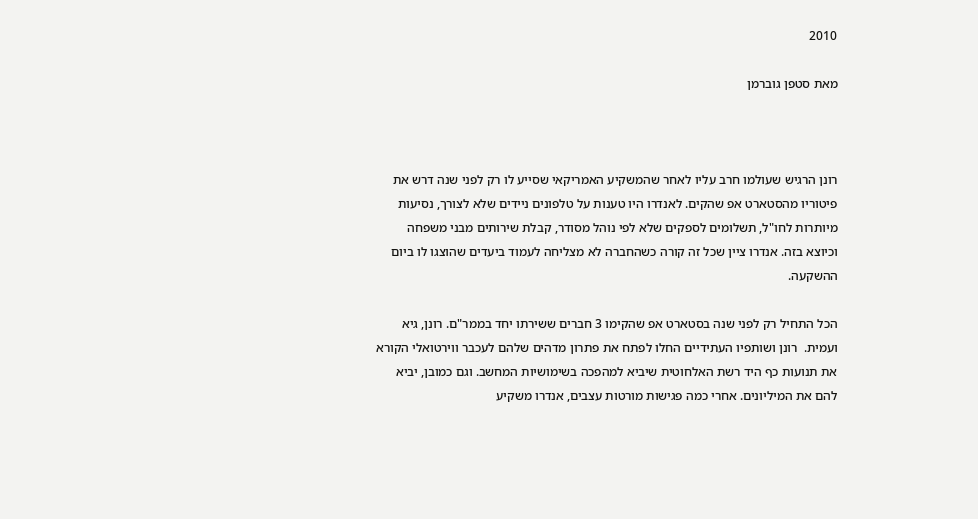2010

מאת סטפן גוברמן



רונן הרגיש שעולמו חרב עליו לאחר שהמשקיע האמריקאי שסייע לו רק לפני שנה דרש את פיטוריו מהסטארט אפ שהקים. לאנדרו היו טענות על טלפונים ניידים שלא לצורך, נסיעות מיותרות לחו"ל, תשלומים לספקים שלא לפי נוהל מסודר, קבלת שירותים מבני משפחה וכיוצא בזה. אנדרו ציין שכל זה קורה כשהחברה לא מצליחה לעמוד ביעדים שהוצגו לו ביום ההשקעה.

הכל התחיל רק לפני שנה בסטארט אפ שהקימו 3 חברים ששירתו יחד בממר"ם. רונן, גיא ועמית.  רונן ושותפיו העתידיים החלו לפתח את פתרון מדהים שלהם לעכבר ווירטואלי הקורא את תנועות כף היד רשת האלחוטית שיביא למהפכה בשימושיות המחשב. וגם כמובן, יביא להם את המיליונים. אחרי כמה פגישות מורטות עצבים, אנדרו משקיע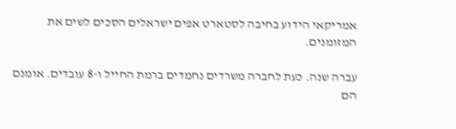אמריקאי הידוע בחיבה לסטארט אפים ישראלים הסכים לשים את המזומנים.

עברה שנה. כעת לחברה משרדים נחמדים ברמת החייל ו-8 עובדים. אומנם הם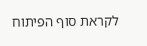לקראת סוף הפיתוח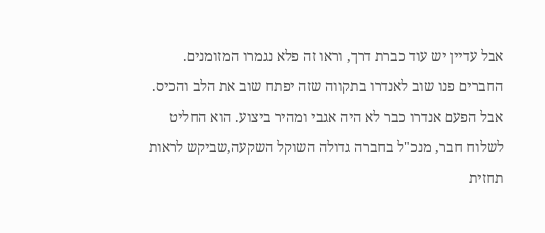אבל עדיין יש עוד כברת דרך, וראו זה פלא נגמרו המזומנים. החברים פנו שוב לאנדרו בתקווה שזה יפתח שוב את הלב והכיס. אבל הפעם אנדרו כבר לא היה אגבי ומהיר ביצוע. הוא החליט לשלוח חבר, מנכ"ל בחברה גדולה השוקל השקעה,שביקש לראות תחזית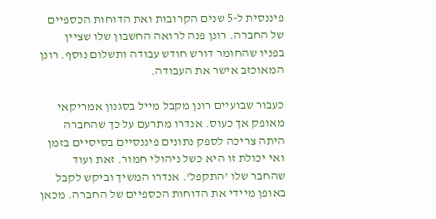פיננסית ל-5 שנים הקרובות ואת הדוחות הכספיים של החברה. רונן פנה לרואה החשבון שלו שציין בפניו שהחומר דורש חודש עבודה ותשלום נוסף. רונן המאוכזב אישר את העבודה.

כעבור שבועיים רונן מקבל מייל בסגנון אמריקאי מאופק אך כעוס. אנדרו מתרעם על כך שהחברה היתה צריכה לספק נתונים פיננסיים בסיסיים בזמן ואי יכולת זו היא כשל ניהולי חמור. זאת ועוד שהחבר שלו 'התקפל'. אנדרו המשיך וביקש לקבל באופן מיידי את הדוחות הכספיים של החברה. מכאן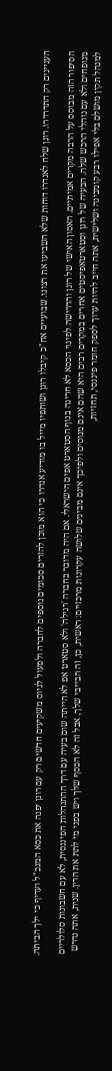העניינים רק התדרדרו. רונן שלח לאנדרו דוחות שלא השביעו את רצונו. שבועיים אח"כ קיבלו רונן ושותפיו מייל בו מודיע אנדרו כי הוא מוכן להזרים סכומים נוספים לחברה ולפעול לגיוס משקיעים חדשים רק עם רונן יפנה את כסא המנכ"ל ועדיף כי ילך הביתה.

הסיפור הזה מבוסס על הרבה מקרים אמיתיים. האסון האישי של רונן והדרישה לפינוי הכסא לא חריגה בנוף הסטארט אפים הישראלי. אם היה מדובר בחברה 'רגילה' ולא סטארט אפ לא הייתה שום בעיה עם דרך ההתנהלות הפיננסית, לא עם חשבונות סלולריים מנופחים ולא עם נוהלי הרכש שלה. הבעיה של רונן וסטארטאפיסטים אחרים במקרים רבים היא שהם אינם מנוסים ולפיכך אינם מבינים שלושה עקרונות מרכזיים: ראשית, כן, זה הבייבי שלך, אבל זה לא הכסף שלך ויש בפני מי לתת את הדין. שנית, אתה נדרש למנהל תקין מושלם בלי אפילו רבע קומבינה ושלישית, אתה חייב להיות ערוך לספק חומר פיננסי, תחזיות,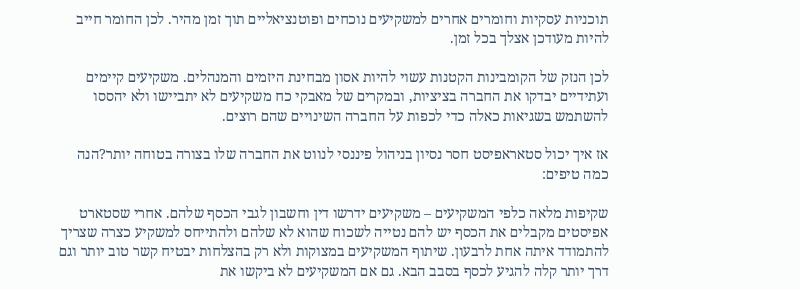תוכניות עסקיות וחומרים אחרים למשקיעים נוכחים ופוטנציאליים תוך זמן מהיר. לכן החומר חייב להיות מעודכן אצלך בכל זמן.

לכן הנזק של הקומבינות הקטנות עשוי להיות אסון מבחינת היזמים והמנהלים. משקיעים קיימים ועתידיים יבדקו את החברה בציציות, ובמקרים של מאבקי כח משקיעים לא יתביישו ולא יהססו להשתמש בשגיאות כאלה כדי לכפות על החברה השינויים שהם רוצים.

אז איך יכול סטאראפיסט חסר נסיון בניהול פיננסי לנווט את החברה שלו בצורה בטוחה יותר?הנה כמה טיפים:

שקיפות מלאה כלפי המשקיעים – משקיעים ידרשו דין וחשבון לגבי הכסף שלהם. אחרי שסטארט אפיסטים מקבלים את הכסף יש להם נטייה לשכוח שהוא לא שלהם ולהתייחס למשקיע כצרה שצריך להתמודד איתה אחת לרבעון. שיתוף המשקיעים במצוקות ולא רק בהצלחות יבטיח קשר טוב יותר וגם דרך יותר קלה להגיע לכסף בסבב הבא. גם אם המשקיעים לא ביקשו את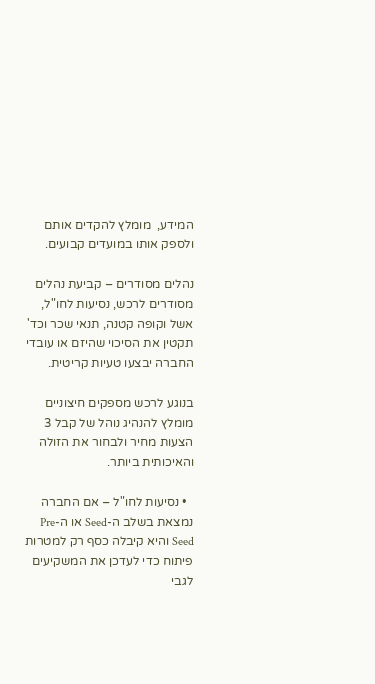המידע,  מומלץ להקדים אותם ולספק אותו במועדים קבועים.

נהלים מסודרים – קביעת נהלים מסודרים לרכש, נסיעות לחו"ל, אשל וקופה קטנה, תנאי שכר וכד' תקטין את הסיכוי שהיזם או עובדי החברה יבצעו טעיות קריטית.

בנוגע לרכש מספקים חיצוניים מומלץ להנהיג נוהל של קבל 3 הצעות מחיר ולבחור את הזולה והאיכותית ביותר.

  • נסיעות לחו"ל – אם החברה נמצאת בשלב ה-Seed או ה-Pre Seed והיא קיבלה כסף רק למטרות פיתוח כדי לעדכן את המשקיעים לגבי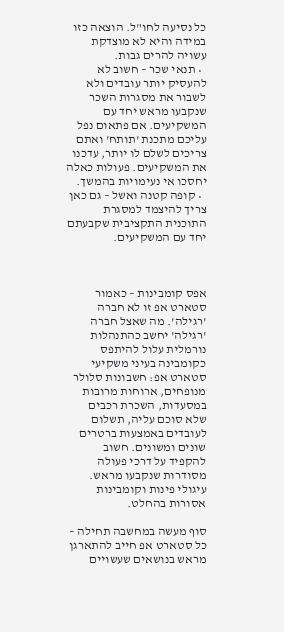כל נסיעה לחו"ל. הוצאה כזו במידה והיא לא מוצדקת עשויה להרים גבות.
  • תנאי שכר – חשוב לא להעסיק יותר עובדים ולא לשבור את מסגרות השכר שנקבעו מראש יחד עם המשקיעים. אם פתאום נפל עליכם מתכנת 'תותח' ואתם צריכים לשלם לו יותר, עדכנו את המשקיעים. פעולות כאלה יחסכו אי נעימויות בהמשך.
  • קופה קטנה ואשל – גם כאן צריך להיצמד למסגרת התוכנית התקציבית שקבעתם יחד עם המשקיעים.



אפס קומבינות – כאמור סטארט אפ זו לא חברה 'רגילה'. מה שאצל חברה 'רגילה' יחשב כהתנהלות נורמלית עלול להיתפס כקומבינה בעיני משקיעי סטארט אפ: חשבונות סלולר מנופחים, ארוחות מרובות במסעדות, השכרת רכבים שלא סוכם עליה, תשלום לעובדים באמצעות ברטרים שונים ומשונים. חשוב להקפיד על דרכי פעולה מסודרות שנקבעו מראש. עיגולי פינות וקומבינות אסורות בהחלט.

סוף מעשה במחשבה תחילה – כל סטארט אפ חייב להתארגן מראש בנושאים שעשויים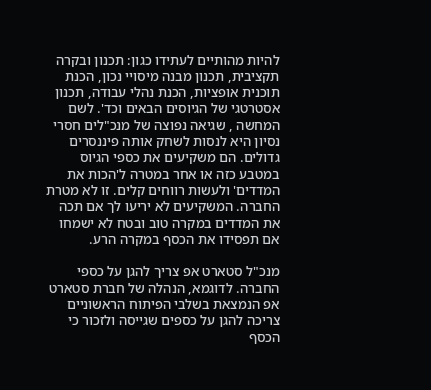להיות מהותיים לעתידו כגון: תכנון ובקרה תקציבית, תכנון מבנה מיסויי נכון, הכנת תוכנית אופציות, הכנת נהלי עבודה, תכנון אסטרטגי של הגיוסים הבאים וכד'. לשם המחשה , שגיאה נפוצה של מנכ"לים חסרי נסיון היא לנסות לשחק אותה פיננסרים גדולים. הם משקיעים את כספי הגיוס במטבע כזה או אחר במטרה ל'הכות את המדדים' ולעשות רווחים קלים. זו לא מטרת החברה. המשקיעים לא יריעו לך אם תכה את המדדים במקרה טוב ובטח לא ישמחו אם תפסידו את הכסף במקרה הרע.

מנכ"ל סטארט אפ צריך להגן על כספי החברה. לדוגמא, הנהלה של חברת סטארט אפ הנמצאת בשלבי הפיתוח הראשוניים צריכה להגן על כספים שגייסה ולזכור כי הכסף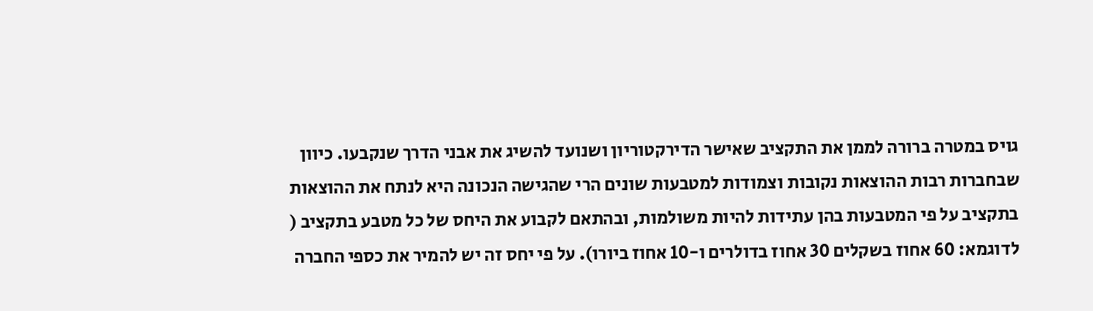גויס במטרה ברורה לממן את התקציב שאישר הדירקטוריון ושנועד להשיג את אבני הדרך שנקבעו. כיוון שבחברות רבות ההוצאות נקובות וצמודות למטבעות שונים הרי שהגישה הנכונה היא לנתח את ההוצאות בתקציב על פי המטבעות בהן עתידות להיות משולמות, ובהתאם לקבוע את היחס של כל מטבע בתקציב ( לדוגמא: 60 אחוז בשקלים 30 אחוז בדולרים ו-10 אחוז ביורו). על פי יחס זה יש להמיר את כספי החברה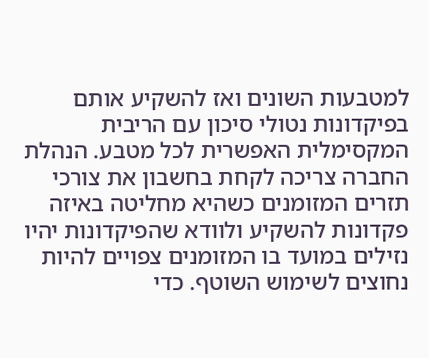למטבעות השונים ואז להשקיע אותם בפיקדונות נטולי סיכון עם הריבית המקסימלית האפשרית לכל מטבע. הנהלת החברה צריכה לקחת בחשבון את צורכי תזרים המזומנים כשהיא מחליטה באיזה פקדונות להשקיע ולוודא שהפיקדונות יהיו נזילים במועד בו המזומנים צפויים להיות נחוצים לשימוש השוטף. כדי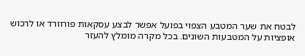לבטח את שער המטבע הצפוי בפועל אפשר לבצע עסקאות פורוורד או לרכוש אופציות על המטבעות השונים. בכל מקרה מומלץ להעזר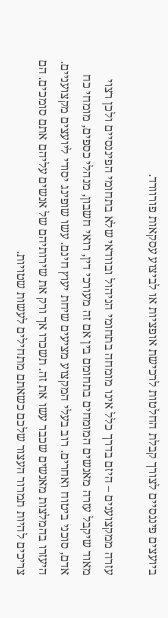ביועצים פיננסיים לצורך קבלת החלטות לרכישת אופציות או לביצוע עסקאות פורוורד.

עזרה ממקצוענים – היזם בדרך כלל אינו מומחה בתחומי הניהול ובוודאי שלא בתחומי הפיננסיים ולכן רצוי מאוד שיקבל עזרה מאנשים המומחים בתחומם בין אם זה מעורכי דין, רואי חשבון, מנהלי כספים, מומחי כח אדם, סוכני ביטוח ואחרים. רוב בעלי המקצוע מציעים שיחת יעוץ חינם. עשו שופינג יסודי ליועצים מקצועניים. היעזרו בהמלצות מאנשים שכבר עשו את זה. תשכרו אך ורק את שירותיהם של אנשים עליהם אתם סומכים. הם צריכים להיות תמרור העצור שלכם כשאתם מתחילים לעשות שטויות.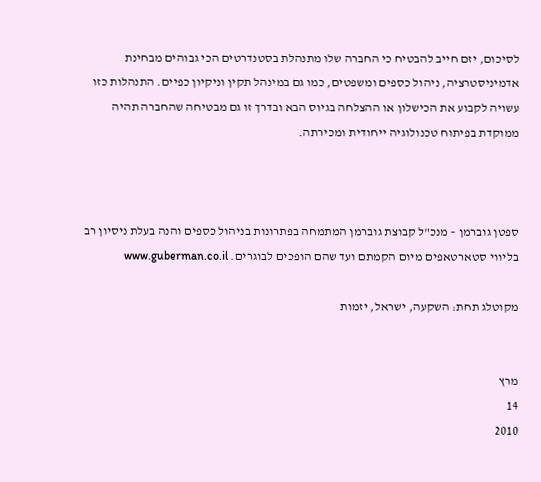לסיכום, יזם חייב להבטיח כי החברה שלו מתנהלת בסטנדרטים הכי גבוהים מבחינת אדמיניסטרציה, ניהול כספים ומשפטים, כמו גם במינהל תקין וניקיון כפיים. התנהלות כזו עשויה לקבוע את הכישלון או ההצלחה בגיוס הבא ובדרך זו גם מבטיחה שהחברה תהיה ממוקדת בפיתוח טכנולוגיה ייחודית ומכירתה.



ספטן גוברמן – מנכ"ל קבוצת גוברמן המתמחה בפתרונות בניהול כספים והנה בעלת ניסיון רב בליווי סטארטאפים מיום הקמתם ועד שהם הופכים לבוגרים. www.guberman.co.il

מקוטלג תחת: השקעה, ישראל, יזמות


מרץ
14
2010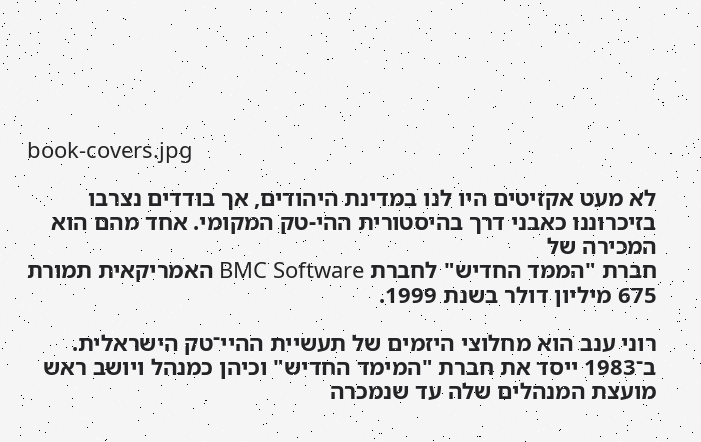book-covers.jpg

לא מעט אקזיטים היו לנו במדינת היהודים, אך בודדים נצרבו בזיכרוננו כאבני דרך בהיסטורית ההי-טק המקומי. אחד מהם הוא המכירה של
חברת "הממד החדיש" לחברת BMC Software האמריקאית תמורת 675 מיליון דולר בשנת 1999.

רוני ענב הוא מחלוצי היזמים של תעשיית ההיי־טק הישראלית. ב־1983 ייסד את חברת "המימד החדיש" וכיהן כמנהל ויושב ראש מועצת המנהלים שלה עד שנמכרה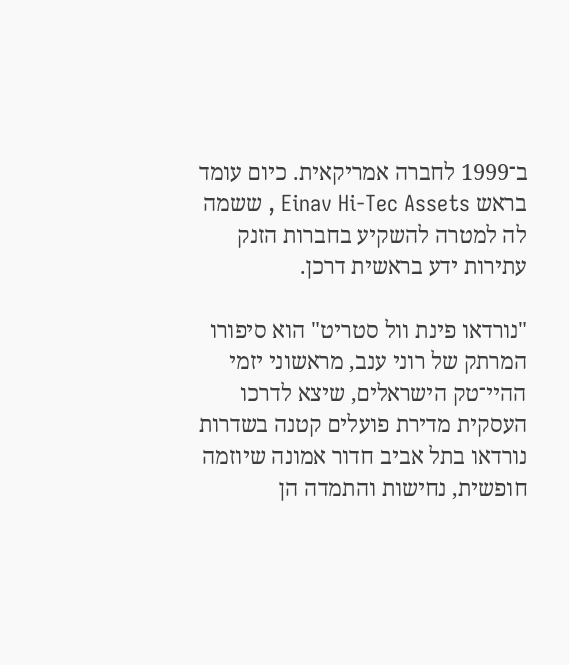ב־1999 לחברה אמריקאית. כיום עומד בראש Einav Hi-Tec Assets , ששמה לה למטרה להשקיע בחברות הזנק עתירות ידע בראשית דרכן.

"נורדאו פינת וול סטריט" הוא סיפורו המרתק של רוני ענב, מראשוני יזמי ההיי־טק הישראלים, שיצא לדרכו העסקית מדירת פועלים קטנה בשדרות נורדאו בתל אביב חדור אמונה שיוזמה חופשית, נחישות והתמדה הן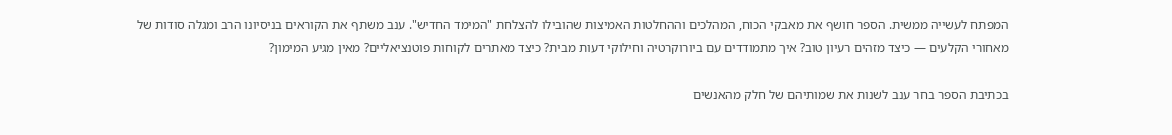המפתח לעשייה ממשית. הספר חושף את מאבקי הכוח, המהלכים וההחלטות האמיצות שהובילו להצלחת "המימד החדיש". ענב משתף את הקוראים בניסיונו הרב ומגלה סודות של מאחורי הקלעים — כיצד מזהים רעיון טוב? איך מתמודדים עם ביורוקרטיה וחילוקי דעות מבית? כיצד מאתרים לקוחות פוטנציאליים? מאין מגיע המימון?

בכתיבת הספר בחר ענב לשנות את שמותיהם של חלק מהאנשים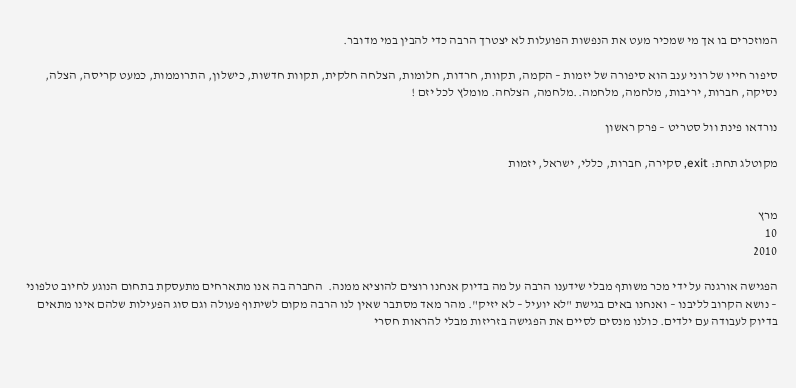המוזכרים בו אך מי שמכיר מעט את הנפשות הפועלות לא יצטרך הרבה כדי להבין במי מדובר.

סיפור חייו של רוני ענב הוא סיפורה של יזמות – הקמה, תקוות, חרדות, חלומות, הצלחה חלקית, תקוות חדשות, כישלון, התרוממות, כמעט קריסה, הצלה, נסיקה, חברות, יריבות, מלחמה, מלחמה..מלחמה, הצלחה. מומלץ לכל יזם !

נורדאו פינת וול סטריט – פרק ראשון

מקוטלג תחת: exit, סקירה, חברות, כללי, ישראל, יזמות


מרץ
10
2010

הפגישה אורגנה על ידי מכר משותף מבלי שידענו הרבה על מה בדיוק אנחנו רוצים להוציא ממנה.  החברה בה אנו מתארחים מתעסקת בתחום הנוגע לחיוב טלפוני – נושא הקרוב לליבנו – ואנחנו באים בגישת "לא יועיל – לא יזיק". מהר מאד מסתבר שאין לנו הרבה מקום לשיתוף פעולה וגם סוג הפעילות שלהם אינו מתאים בדיוק לעבודה עם ילדים. כולנו מנסים לסיים את הפגישה בזריזות מבלי להראות חסרי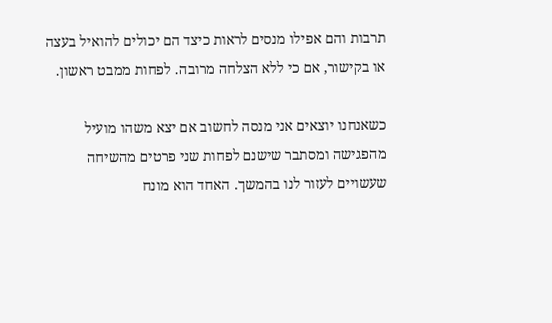תרבות והם אפילו מנסים לראות כיצד הם יכולים להואיל בעצה או בקישור, אם כי ללא הצלחה מרובה. לפחות ממבט ראשון.

כשאנחנו יוצאים אני מנסה לחשוב אם יצא משהו מועיל מהפגישה ומסתבר שישנם לפחות שני פרטים מהשיחה שעשויים לעזור לנו בהמשך. האחד הוא מונח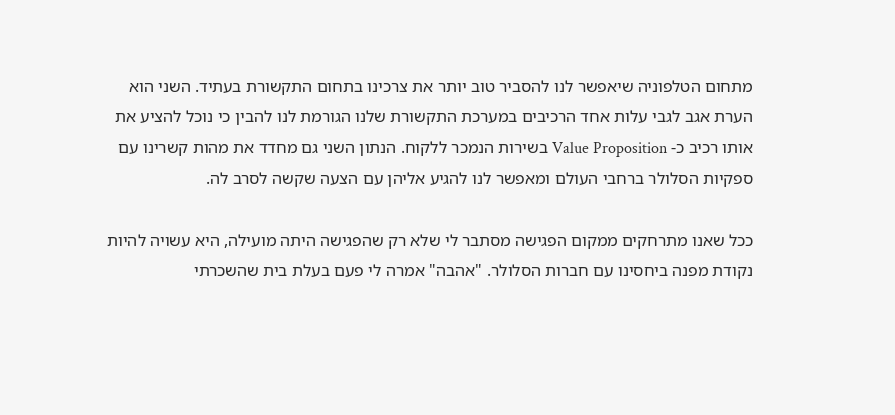מתחום הטלפוניה שיאפשר לנו להסביר טוב יותר את צרכינו בתחום התקשורת בעתיד. השני הוא הערת אגב לגבי עלות אחד הרכיבים במערכת התקשורת שלנו הגורמת לנו להבין כי נוכל להציע את אותו רכיב כ- Value Proposition בשירות הנמכר ללקוח. הנתון השני גם מחדד את מהות קשרינו עם ספקיות הסלולר ברחבי העולם ומאפשר לנו להגיע אליהן עם הצעה שקשה לסרב לה.

ככל שאנו מתרחקים ממקום הפגישה מסתבר לי שלא רק שהפגישה היתה מועילה, היא עשויה להיות נקודת מפנה ביחסינו עם חברות הסלולר. "אהבה" אמרה לי פעם בעלת בית שהשכרתי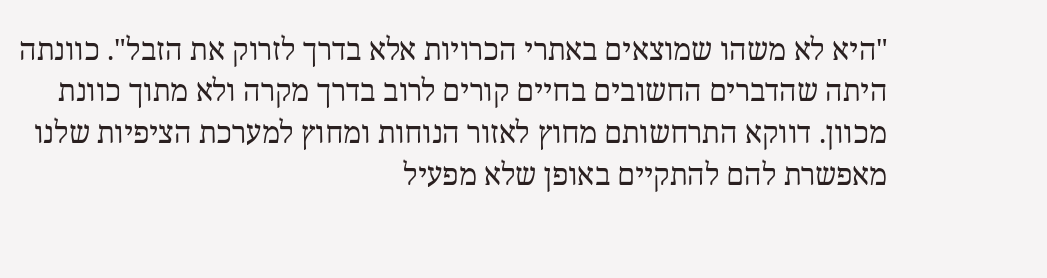"היא לא משהו שמוצאים באתרי הכרויות אלא בדרך לזרוק את הזבל". כוונתה היתה שהדברים החשובים בחיים קורים לרוב בדרך מקרה ולא מתוך כוונת מכוון. דווקא התרחשותם מחוץ לאזור הנוחות ומחוץ למערכת הציפיות שלנו מאפשרת להם להתקיים באופן שלא מפעיל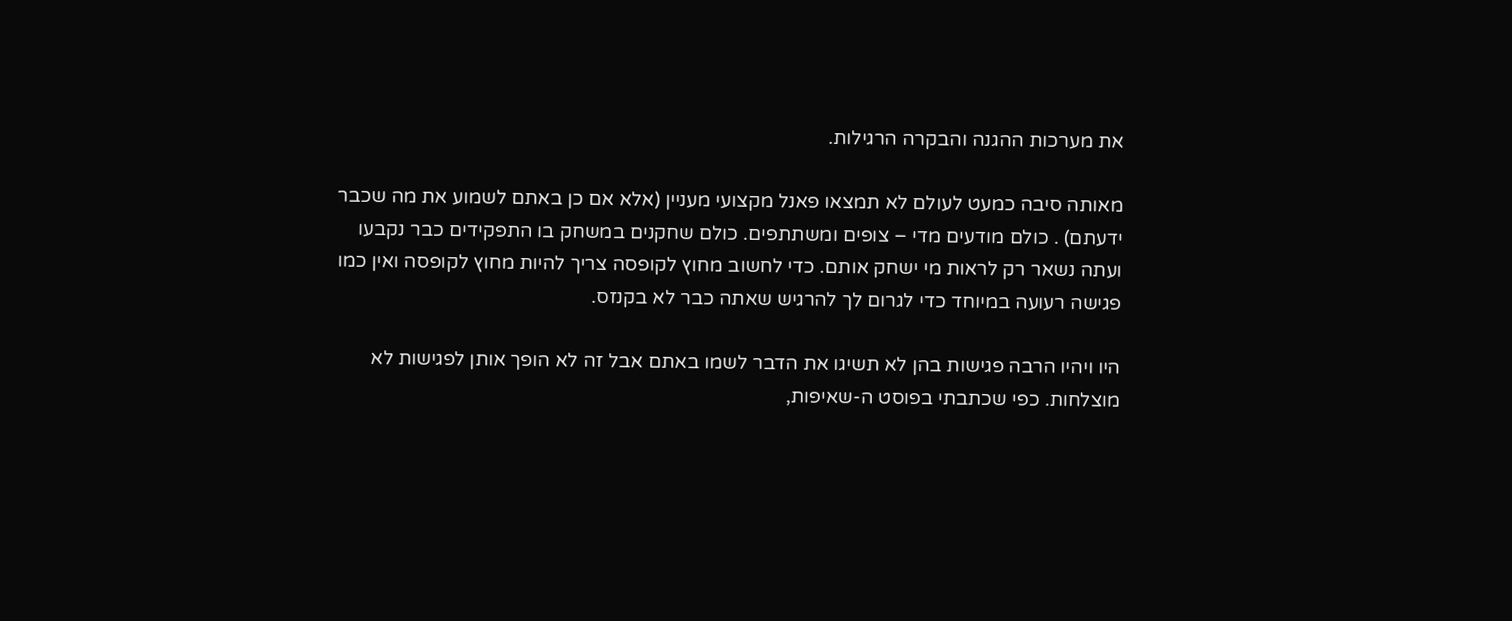את מערכות ההגנה והבקרה הרגילות.

מאותה סיבה כמעט לעולם לא תמצאו פאנל מקצועי מעניין (אלא אם כן באתם לשמוע את מה שכבר ידעתם) . כולם מודעים מדי – צופים ומשתתפים. כולם שחקנים במשחק בו התפקידים כבר נקבעו ועתה נשאר רק לראות מי ישחק אותם. כדי לחשוב מחוץ לקופסה צריך להיות מחוץ לקופסה ואין כמו פגישה רעועה במיוחד כדי לגרום לך להרגיש שאתה כבר לא בקנזס.

היו ויהיו הרבה פגישות בהן לא תשיגו את הדבר לשמו באתם אבל זה לא הופך אותן לפגישות לא מוצלחות. כפי שכתבתי בפוסט ה-שאיפות,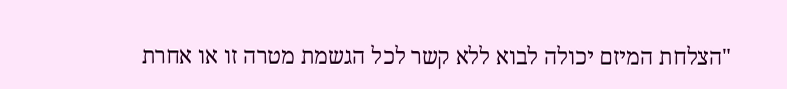"הצלחת המיזם יכולה לבוא ללא קשר לכל הגשמת מטרה זו או אחרת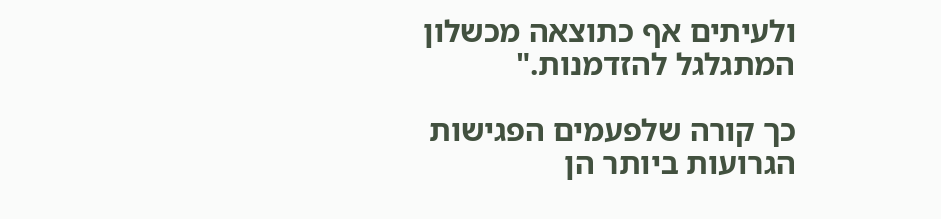ולעיתים אף כתוצאה מכשלון המתגלגל להזדמנות."

כך קורה שלפעמים הפגישות הגרועות ביותר הן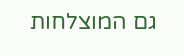גם המוצלחות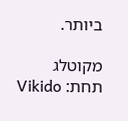ביותר.

מקוטלג תחת: Vikido